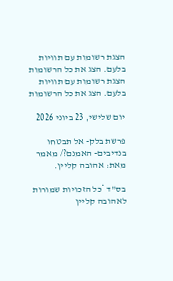הצגת רשומות עם תוויות בלעם. הצג את כל הרשומות
הצגת רשומות עם תוויות בלעם. הצג את כל הרשומות

יום שלישי, 23 ביוני 2026

פרשת בלק- אל תבטחו בנדיבים- האמנם?/ מאמר מאת: אהובה קליין.

בס"ד *כל הזכויות שמורות לאהובה קליין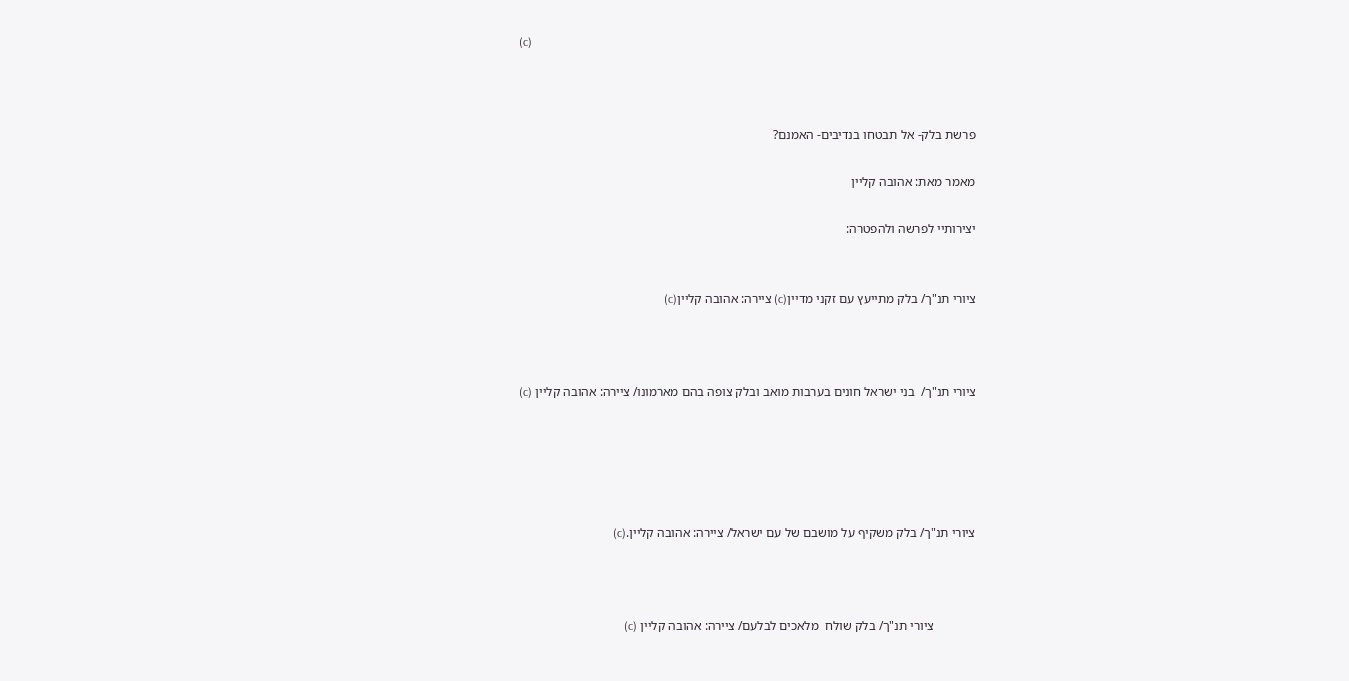(c)



פרשת בלק- אל תבטחו בנדיבים- האמנם?

מאמר מאת: אהובה קליין

יצירותיי לפרשה ולהפטרה:


ציורי תנ"ך/ בלק מתייעץ עם זקני מדיין(c) ציירה: אהובה קליין(c)



ציורי תנ"ך/  בני ישראל חונים בערבות מואב ובלק צופה בהם מארמונו/ ציירה: אהובה קליין (c)





ציורי תנ"ך/ בלק משקיף על מושבם של עם ישראל/ ציירה: אהובה קליין.(c)



             ציורי תנ"ך/ בלק שולח  מלאכים לבלעם/ ציירה: אהובה קליין (c)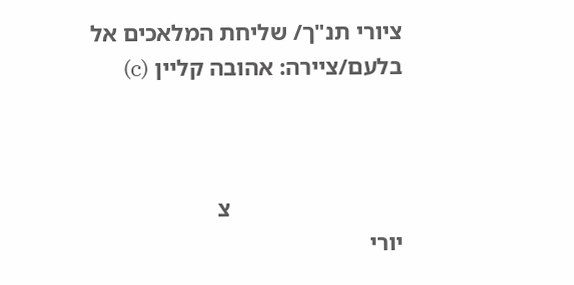ציורי תנ"ך/ שליחת המלאכים אל בלעם/ציירה: אהובה קליין (c)



                             צ
יורי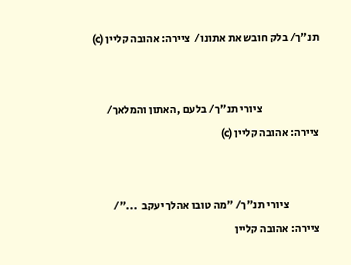תנ"ך/ בלק חובש את אתונו/  ציירה: אהובה קליין (c)


                          ציורי תנ"ך/ בלעם ,האתון והמלאך/ ציירה: אהובה קליין (c)


              ציורי תנ"ך/ "מה טובו אהלך יעקב  ..."/ ציירה: אהובה קליין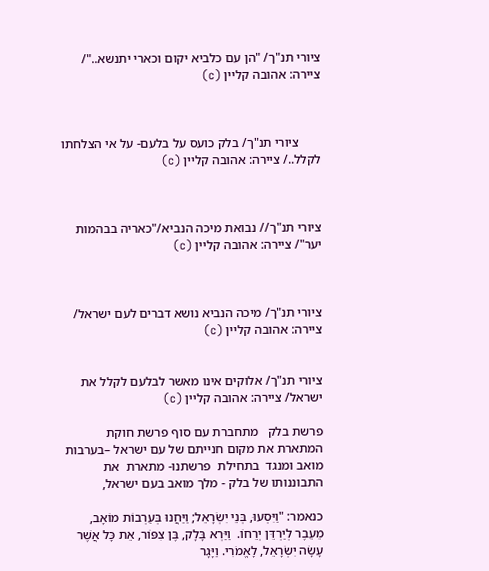ציורי תנ"ך/ "הן עם כלביא יקום וכארי יתנשא.."/ ציירה: אהובה קליין (c)



       ציורי תנ"ך/ בלק כועס על בלעם- על אי הצלחתו לקלל../ ציירה: אהובה קליין (c)



ציורי תנ"ך// נבואת מיכה הנביא/"כאריה בבהמות יער"/ ציירה: אהובה קליין (c)



ציורי תנ"ך/ מיכה הנביא נושא דברים לעם ישראל/ ציירה: אהובה קליין (c)


ציורי תנ"ך/ אלוקים אינו מאשר לבלעם לקלל את ישראל/ ציירה: אהובה קליין (c)

פרשת בלק   מתחברת עם סוף פרשת חוקת המתארת את מקום חנייתם של עם ישראל –בערבות מואב ומנגד  בתחילת  פרשתנו- מתארת  את התבוננותו של בלק - מלך מואב בעם ישראל,

כנאמר: "וַיִּסְעוּ, בְּנֵי יִשְׂרָאֵל; וַיַּחֲנוּ בְּעַרְבוֹת מוֹאָב, מֵעֵבֶר לְיַרְדֵּן יְרֵחוֹ.  וַיַּרְא בָּלָק, בֶּן צִפּוֹר, אֵת כָּל אֲשֶׁר עָשָׂה יִשְׂרָאֵל, לָאֱמֹרִי. וַיָּגָר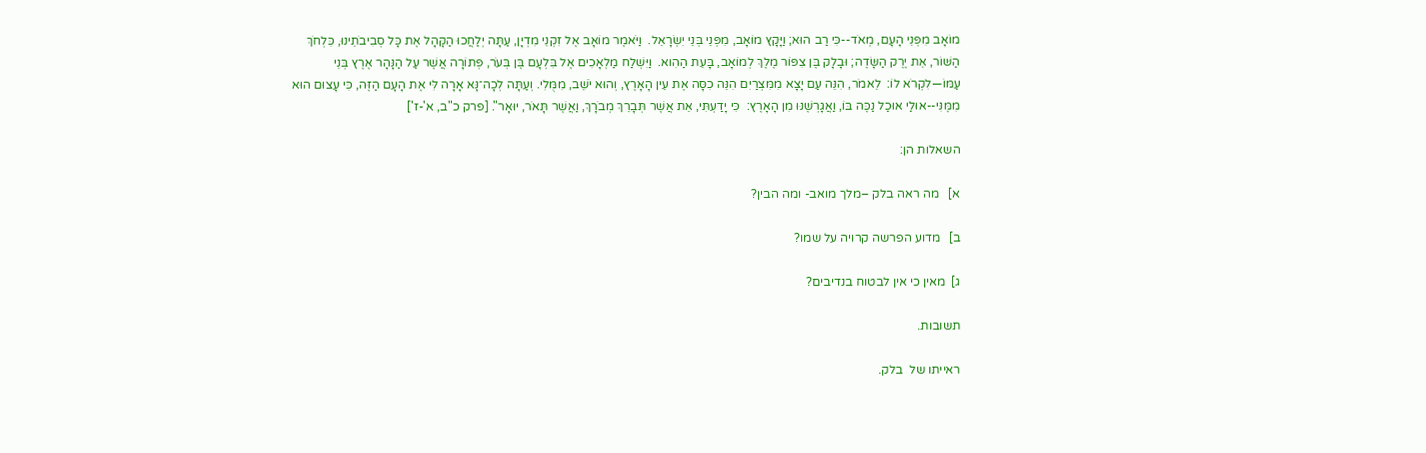מוֹאָב מִפְּנֵי הָעָם, מְאֹד--כִּי רַב הוּא; וַיָּקָץ מוֹאָב, מִפְּנֵי בְּנֵי יִשְׂרָאֵל.  וַיֹּאמֶר מוֹאָב אֶל זִקְנֵי מִדְיָן, עַתָּה יְלַחֲכוּ הַקָּהָל אֶת כָּל סְבִיבֹתֵינוּ, כִּלְחֹךְ הַשּׁוֹר, אֵת יֶרֶק הַשָּׂדֶה; וּבָלָק בֶּן צִפּוֹר מֶלֶךְ לְמוֹאָב, בָּעֵת הַהִוא.  וַיִּשְׁלַח מַלְאָכִים אֶל בִּלְעָם בֶּן בְּעֹר, פְּתוֹרָה אֲשֶׁר עַל הַנָּהָר אֶרֶץ בְּנֵי עַמּוֹ—לִקְרֹא לוֹ:  לֵאמֹר, הִנֵּה עַם יָצָא מִמִּצְרַיִם הִנֵּה כִסָּה אֶת עֵין הָאָרֶץ, וְהוּא יֹשֵׁב, מִמֻּלִי. וְעַתָּה לְכָה־נָּא אָרָה לִּי אֶת הָעָם הַזֶּה, כִּי עָצוּם הוּא מִמֶּנִּי--אוּלַי אוּכַל נַכֶּה בּוֹ, וַאֲגָרְשֶׁנּוּ מִן הָאָרֶץ:  כִּי יָדַעְתִּי, אֵת אֲשֶׁר תְּבָרֵךְ מְבֹרָךְ, וַאֲשֶׁר תָּאֹר, יוּאָר". [פרק כ"ב, א'-ז']

השאלות הן:

א]   מה ראה בלק –מלך מואב- ומה הבין?

ב]   מדוע הפרשה קרויה על שמו?

ג]  מאין כי אין לבטוח בנדיבים?

תשובות.

ראייתו של  בלק.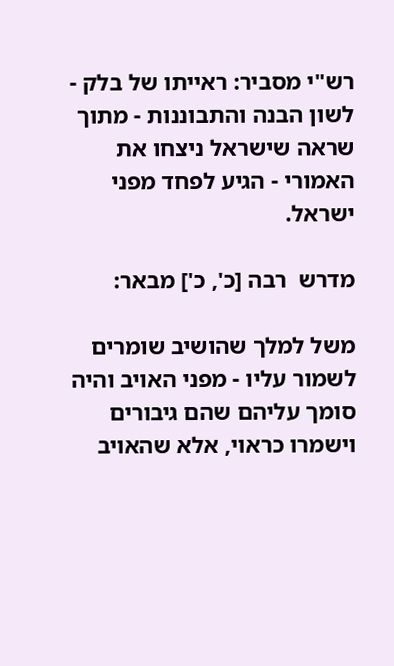רש"י מסביר: ראייתו של בלק - לשון הבנה והתבוננות - מתוך שראה שישראל ניצחו את האמורי - הגיע לפחד מפני ישראל.

מדרש  רבה [כ', כ'] מבאר:

משל למלך שהושיב שומרים לשמור עליו - מפני האויב והיה סומך עליהם שהם גיבורים וישמרו כראוי, אלא שהאויב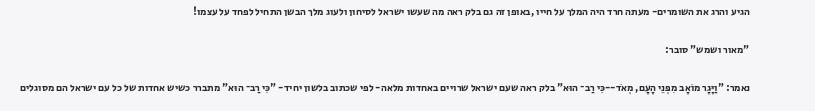הגיע והרג את השומרים- מעתה חרד היה המלך על חייו ,באופן זה גם בלק ראה מה שעשו ישראל לסיחון ולעוג מלך הבשן התחיל לפחד על עצמו!

"מאור ושמש" סובר:

נאמר: "וַיָּגָר מוֹאָב מִפְּנֵי הָעָם, מְאֹד--כִּי רַב־ הוּא" בלק ראה שעם ישראל שרויים באחדות מלאה- לפי שכתוב בלשון יחיד- "כִּי רַב־ הוּא" מתברר כשיש אחדות של כל עם ישראל הם מסוגלים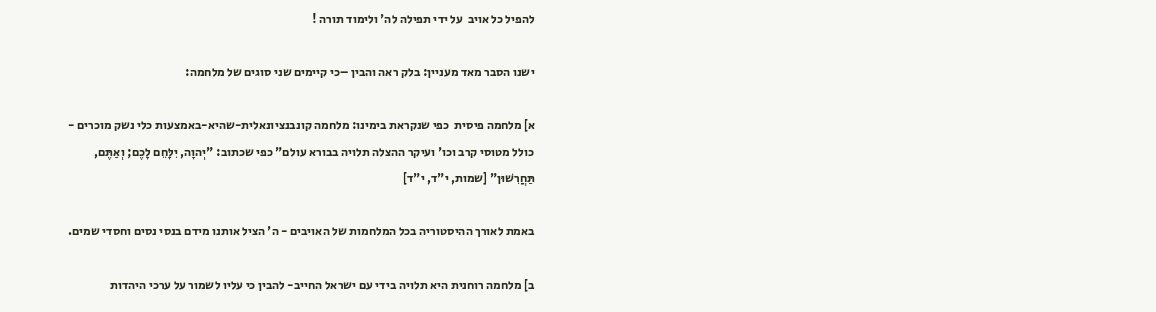להפיל כל אויב  על ידי תפילה לה' ולימוד תורה !

ישנו הסבר מאד מעניין: בלק ראה והבין –כי קיימים שני סוגים של מלחמה:

א] מלחמה פיסית  כפי שנקראת בימינו: מלחמה קונבנציונאלית-שהיא-באמצעות כלי נשק מוכרים - כולל מטוסי קרב וכו' ועיקר ההצלה תלויה בבורא עולם" כפי שכתוב: "יְהוָה, יִלָּחֵם לָכֶם; וְאַתֶּם, תַּחֲרִשׁוּן" [שמות, י"ד, י"ד]

באמת לאורך ההיסטוריה בכל המלחמות של האויבים - ה' הציל אותנו מידם בנסי נסים וחסדי שמים.

ב] מלחמה רוחנית היא תלויה בידי עם ישראל החייב- להבין כי עליו לשמור על ערכי היהדות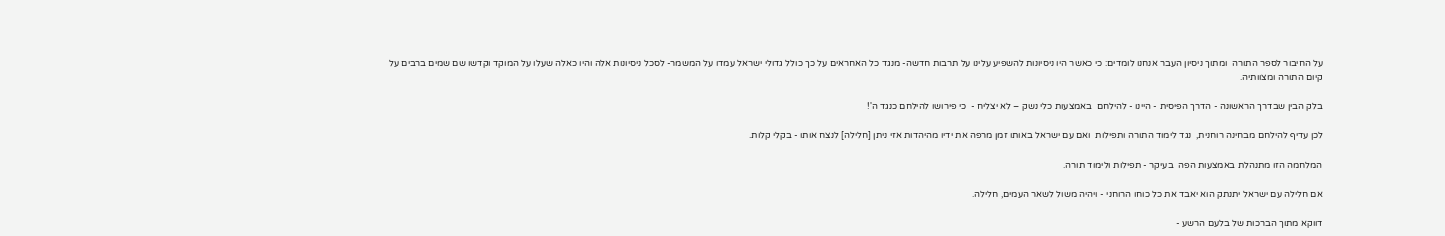על החיבור לספר התורה  ומתוך ניסיון העבר אנחנו לומדים: כי כאשר היו ניסיונות להשפיע עלינו על תרבות חדשה- מנגד כל האחראים על כך כולל גדולי ישראל עמדו על המשמר- לסכל ניסיונות אלה והיו כאלה שעלו על המוקד וקדשו שם שמים ברבים על קיום התורה ומצוותיה.

בלק הבין שבדרך הראשונה - הדרך הפיסית - היינו - להילחם  באמצעות כלי נשק – לא יצליח -  כי פירושו להילחם כנגד ה'!

לכן עדיף להילחם מבחינה רוחנית,  נגד לימוד התורה ותפילות  ואם עם ישראל באותו זמן מרפה את ידיו מהיהדות אזי ניתן [חלילה] לנצח אותו - בקלי קלות.

המלחמה הזו מתנהלת באמצעות הפה  בעיקר - תפילות ולימוד תורה.

אם חלילה עם ישראל יתנתק הוא יאבד את כל כוחו הרוחני - ויהיה משול לשאר העמים, חלילה.

דווקא מתוך הברכות של בלעם הרשע -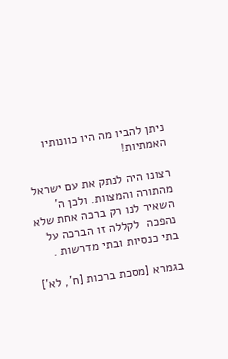ניתן להביו מה היו כוונותיו האמתיות!

רצונו היה לנתק את עם ישראל מהתורה והמצוות. ולכן ה' השאיר לנו רק ברכה אחת שלא נהפכה  לקללה זו הברכה על בתי כנסיות ובתי מדרשות .

בגמרא [מסכת ברכות [ח', לא']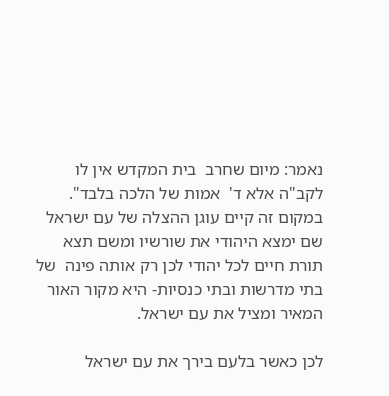נאמר: מיום שחרב  בית המקדש אין לו לקב"ה אלא ד'  אמות של הלכה בלבד". במקום זה קיים עוגן ההצלה של עם ישראל שם ימצא היהודי את שורשיו ומשם תצא תורת חיים לכל יהודי לכן רק אותה פינה  של בתי מדרשות ובתי כנסיות- היא מקור האור המאיר ומציל את עם ישראל.

לכן כאשר בלעם בירך את עם ישראל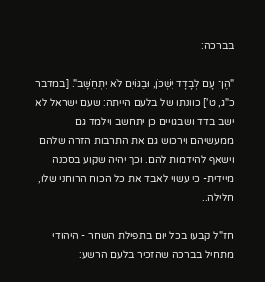בברכה:

"הֶן־ עָם לְבָדָד יִשְׁכֹּן, וּבַגּוֹיִם לֹא יִתְחַשָּׁב". [במדבר  כ"ג, ט'] כוונתו של בלעם הייתה: שעם ישראל לא ישב בדד ושבגויים כן יתחשב וילמד גם ממעשיהם וירכוש גם את התרבות הזרה שלהם וישאף להידמות להם. וכך יהיה שקוע בסכנה מיידית- כי עשוי לאבד את כל הכוח הרוחני שלו, חלילה..

חז"ל קבעו בכל יום בתפילת השחר - היהודי מתחיל בברכה שהזכיר בלעם הרשע: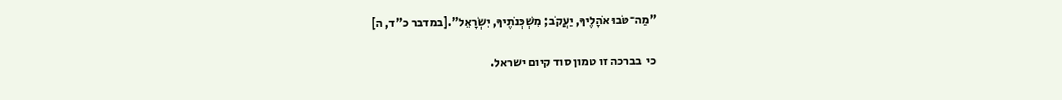"מַה־טֹּבוּ אֹהָלֶיךָ, יַעֲקֹב; מִשְׁכְּנֹתֶיךָ, יִשְׂרָאֵל".[במדבר כ"ד, ה]

כי  בברכה זו טמון סוד קיום ישראל.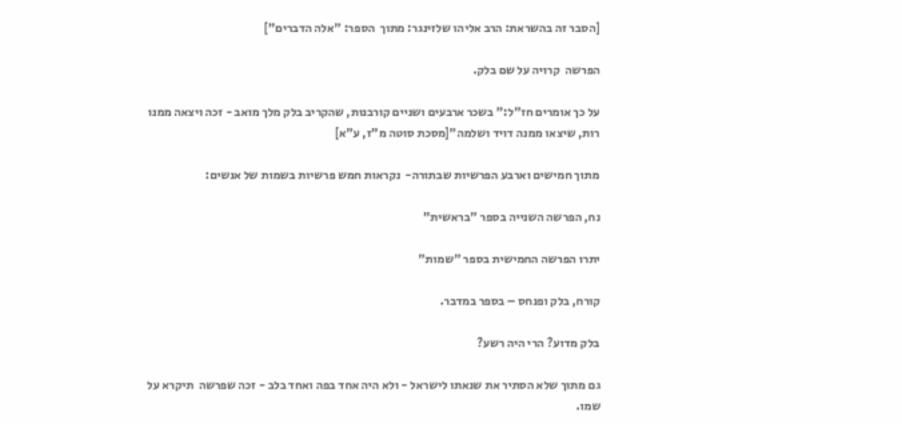[הסבר זה בהשראת: הרב אליהו שלזינגר: מתוך  הספר: "אלה הדברים"]

הפרשה  קרויה על שם בלק.

על כך אומרים חז"ל:" בשכר ארבעים ושניים קורבנות, שהקריב בלק מלך מואב - זכה ויצאה ממנו רות, שיצאו ממנה דויד ושלמה"[מסכת סוטה מ"ז, ע"א]

מתוך חמישים וארבע הפרשיות שבתורה-  נקראות חמש פרשיות בשמות של אנשים:

נח, הפרשה השנייה בספר "בראשית"

יתרו הפרשה החמישית בספר "שמות"

קורח, בלק ופנחס – בספר במדבר.

בלק מדוע? הרי היה רשע?

גם מתוך שלא הסתיר את שנאתו לישראל - ולא היה אחד בפה ואחד בלב - זכה שפרשה  תיקרא על שמו.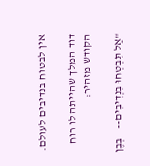אין לבטוח בנדיבים לעולם.

דוד המלך שהייתה לו רוח הקודש מזהיר:

"אַל תִּבְטְחוּ בִנְדִיבִים--    בְּבֶן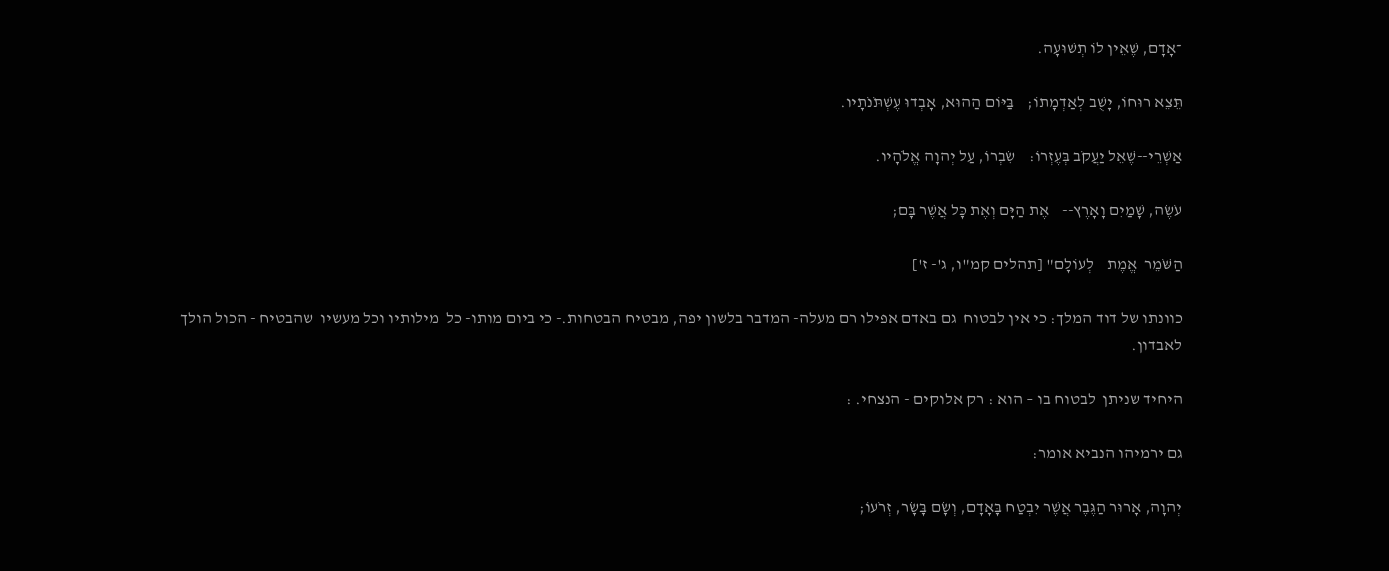־אָדָם, שֶׁאֵין לוֹ תְשׁוּעָה.

תֵּצֵא רוּחוֹ, יָשֻׁב לְאַדְמָתוֹ;    בַּיּוֹם הַהוּא, אָבְדוּ עֶשְׁתֹּנֹתָיו.

אַשְׁרֵי--שֶׁאֵל יַעֲקֹב בְּעֶזְרוֹ:    שִׂבְרוֹ, עַל יְהוָה אֱלֹהָיו.

עֹשֶׂה, שָׁמַיִם וָאָרֶץ--    אֶת הַיָּם וְאֶת כָּל אֲשֶׁר בָּם;

הַשֹּׁמֵר  אֱמֶת    לְעוֹלָם" [תהלים קמ"ו, ג'- ז']

כוונתו של דוד המלך: כי אין לבטוח  גם באדם אפילו רם מעלה- המדבר בלשון יפה, מבטיח הבטחות.- כי ביום מותו- כל  מילותיו וכל מעשיו  שהבטיח - הכול הולך לאבדון.

היחיד שניתן  לבטוח בו – הוא : רק אלוקים - הנצחי. :

גם ירמיהו הנביא אומר:

יְהוָה, אָרוּר הַגֶּבֶר אֲשֶׁר יִבְטַח בָּאָדָם, וְשָׂם בָּשָׂר, זְרֹעוֹ;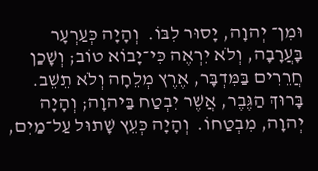וּמִן־ יְהוָה, יָסוּר לִבּוֹ.  וְהָיָה כְּעַרְעָר בָּעֲרָבָה, וְלֹא יִרְאֶה כִּי־יָבוֹא טוֹב; וְשָׁכַן חֲרֵרִים בַּמִּדְבָּר, אֶרֶץ מְלֵחָה וְלֹא תֵשֵׁב.  בָּרוּךְ הַגֶּבֶר, אֲשֶׁר יִבְטַח בַּיהוָה; וְהָיָה יְהוָה, מִבְטַחוֹ.  וְהָיָה כְּעֵץ שָׁתוּל עַל־מַיִם,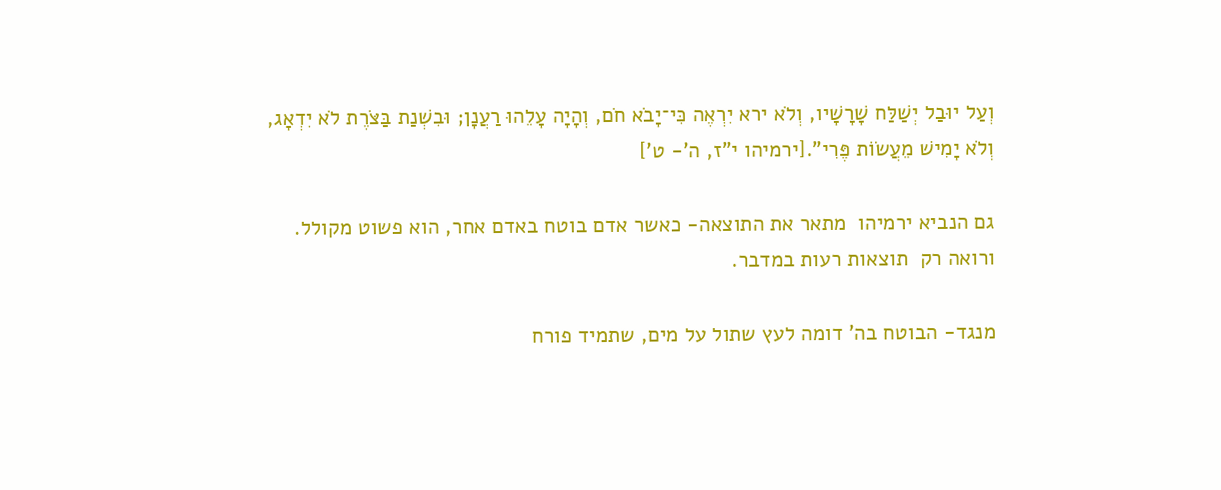וְעַל יוּבַל יְשַׁלַּח שָׁרָשָׁיו, וְלֹא ירא יִרְאֶה כִּי־יָבֹא חֹם, וְהָיָה עָלֵהוּ רַעֲנָן; וּבִשְׁנַת בַּצֹּרֶת לֹא יִדְאָג, וְלֹא יָמִישׁ מֵעֲשׂוֹת פֶּרִי".[ירמיהו י"ז, ה'- ט']

גם הנביא ירמיהו  מתאר את התוצאה- כאשר אדם בוטח באדם אחר, הוא פשוט מקולל. ורואה רק  תוצאות רעות במדבר.

מנגד- הבוטח בה' דומה לעץ שתול על מים, שתמיד פורח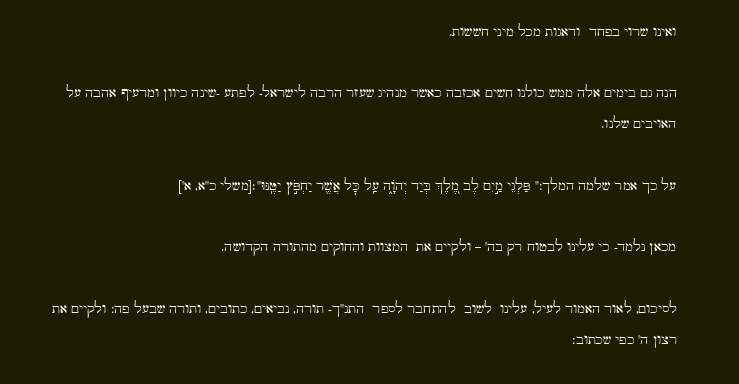ואינו שרוי בפחד  ודאגות מכל מיני חששות.

הנה גם בימים אלה ממש כולנו חשים אכזבה כאשר מנהיג שעזר הרבה לישראל- לפתע -שינה כיוון ומרעיף אהבה על האויבים שלנו.

על כך אמר שלמה המלך:" פַּלְגֵי מַ֣יִם לֶב מֶ֭לֶךְ בְּיַד יְהֹוָ֑ה עַֽל כׇּל אֲשֶׁ֖ר יַחְפֹּ֣ץ יַטֶּֽנּוּ"׃[משלי כ"א, א']

מכאן נלמד- כי עלינו לבטוח רק בה' – ולקיים את  המצוות והחוקים מהתורה הקדושה.

לסיכום, לאור האמור לעיל, עלינו  לשוב  להתחבר לספר  התנ"ך- תורה, נביאים, כתובים, ותורה שבעל פה: ולקיים את רצון ה' כפי שכתוב: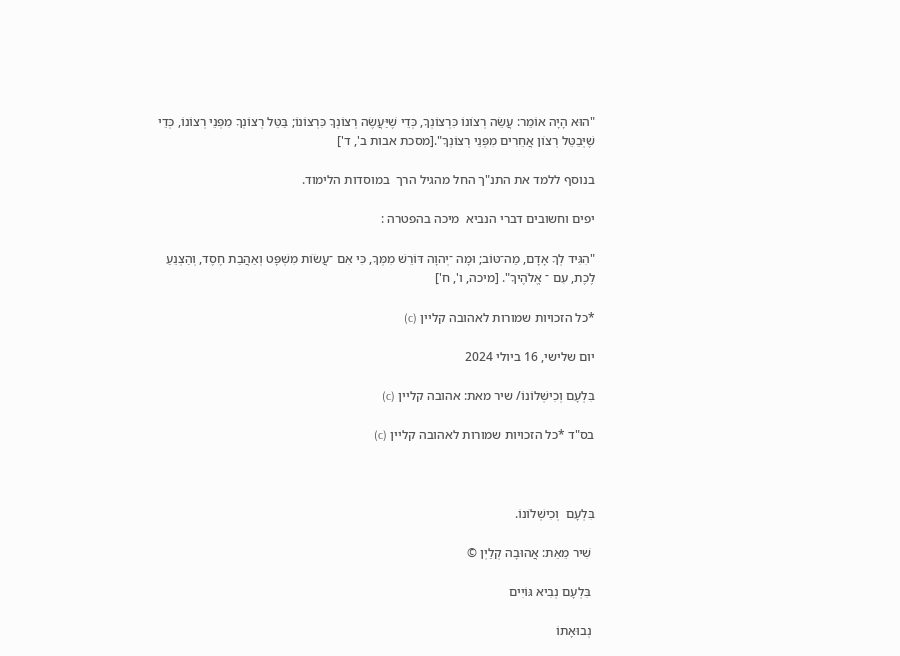"הוּא הָיָה אוֹמֵר: עֲשֵׂה רְצוֹנוֹ כִּרְצוֹנְךָ, כְּדֵי שֶׁיַּעֲשֶׂה רְצוֹנְךָ כִּרְצוֹנוֹ; בַּטֵּל רְצוֹנְךָ מִפְּנֵי רְצוֹנוֹ, כְּדֵי שֶׁיְּבַטֵּל רְצוֹן אֲחֵרִים מִפְּנֵי רְצוֹנְךָ".[מסכת אבות ב', ד']

בנוסף ללמד את התנ"ך החל מהגיל הרך  במוסדות הלימוד.

יפים וחשובים דברי הנביא  מיכה בהפטרה :

"הִגִּיד לְךָ אָדָם, מַה־טּוֹב; וּמָה ־יְהוָה דּוֹרֵשׁ מִמְּךָ, כִּי אִם ־עֲשׂוֹת מִשְׁפָּט וְאַהֲבַת חֶסֶד, וְהַצְנֵעַ לֶכֶת, עִם ־ אֱלֹהֶיךָ". [מיכה, ו', ח']

*כל הזכויות שמורות לאהובה קליין (c)

יום שלישי, 16 ביולי 2024

בִּלְעָם וְכִישְׁלוֹנוֹ/ שיר מאת: אהובה קליין (c)

בס"ד *כל הזכויות שמורות לאהובה קליין (c)



בִּלְעָם  וְכִישְׁלוֹנוֹ.

 שִׁיר מֵאֵת: אֲהוּבָה קְלַיְן ©

 בִּלְעָם נְבִיא גּוֹיִים

 נְבוּאָתוֹ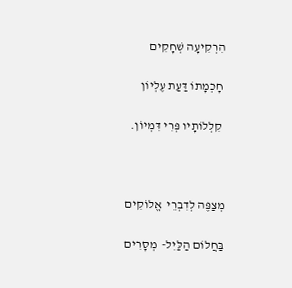הִרְקִיעָה שְׁחָקִים

 חָכְמָתוֹ דַּעַת עֶלְיוֹן

 קִלְלוֹתָיו פְּרִי דִּמְיוֹן.



מְצַפֶּה לְדִבְרֵי  אֱלוֹקִים

בַּחֲלוֹם הַלַּיִל-  מְסָרִים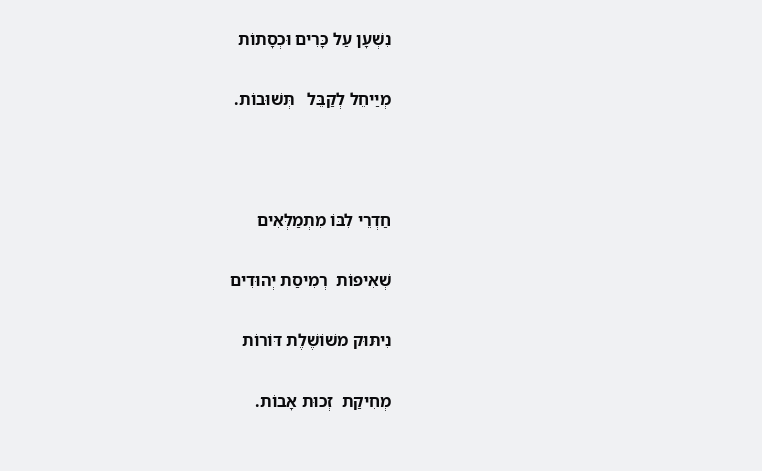נִשְׁעָן עַל כָּרִים וּכְסָתוֹת

מְיַיחֵל לְקַבֵּל   תְּשׁוּבוֹת.



חַדְרֵי לִבּוֹ מִתְמַלְּאִים

שְׁאִיפוֹת  רְמִיסַת יְהוּדִים

נִיתּוּק משׁוֹשֶׁלֶת דּוֹרוֹת

מְחִיקַת  זְכוּת אָבוֹת.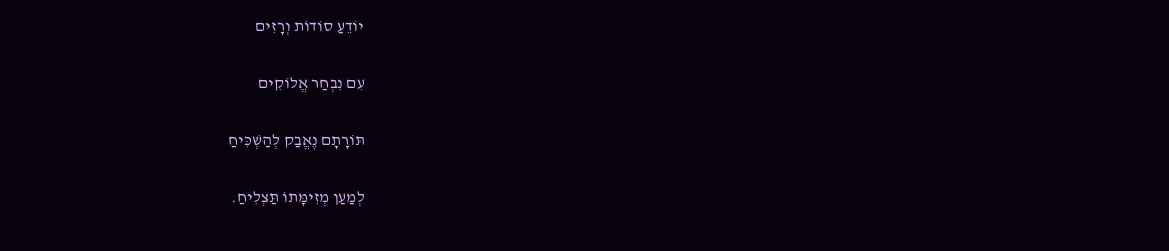יוֹדֵעַ סוֹדוֹת וְרָזִים

עִם נִבְחַר אֱלוֹקִים

תּוֹרָתָם נֶאֱבַק לְהַשְׁכִּיחַ

לְמַעַן מְזִימָּתוֹ תַּצְלִיחַ.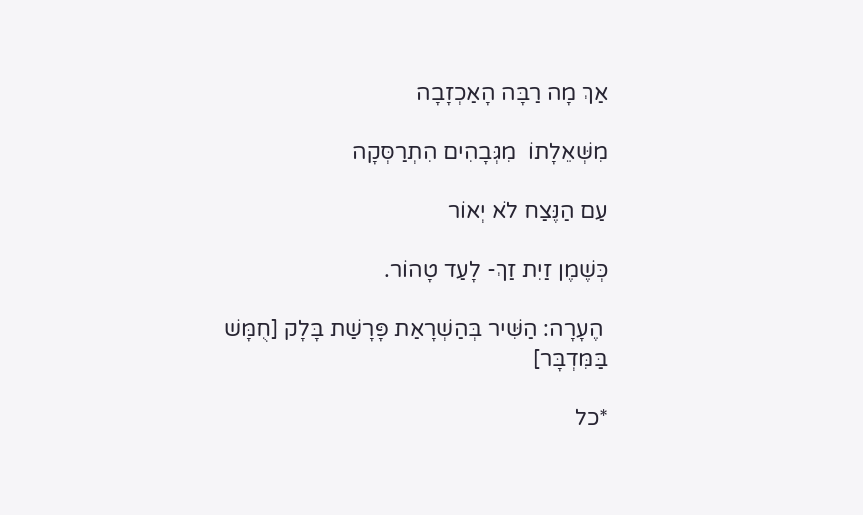אַךְ מָה רַבָּה הָאַכְזָבָה

מִשְּׁאֵלָתוֹ  מִגְּבָהִים הִתְרַסְּקָה

עַם הַנֶּצַח לֹא יְאוֹר

כְּשֶׁמֶן זַיִת זַךְ- לָעַד טָהוֹר.

 הֶעָרָה: הַשִּׁיר בְּהַשְׁרָאַת פָּרָשַׁת בָּלָק [חֻמָּשׁ בַּמִּדְבָּר]

*כל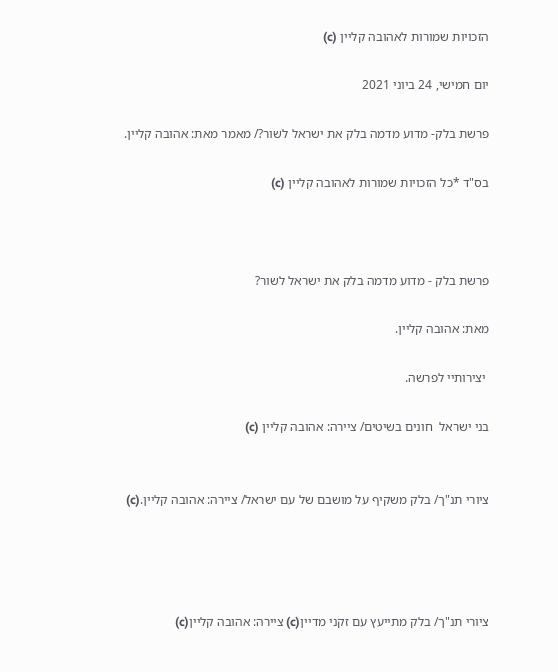הזכויות שמורות לאהובה קליין (c)

יום חמישי, 24 ביוני 2021

פרשת בלק- מדוע מדמה בלק את ישראל לשור?/ מאמר מאת: אהובה קליין.

בס"ד *כל הזכויות שמורות לאהובה קליין (c)



פרשת בלק - מדוע מדמה בלק את ישראל לשור?

מאת: אהובה קליין.

 יצירותיי לפרשה.

בני ישראל  חונים בשיטים/ ציירה: אהובה קליין (c)


ציורי תנ"ך/ בלק משקיף על מושבם של עם ישראל/ ציירה: אהובה קליין.(c)




ציורי תנ"ך/ בלק מתייעץ עם זקני מדיין(c) ציירה: אהובה קליין(c)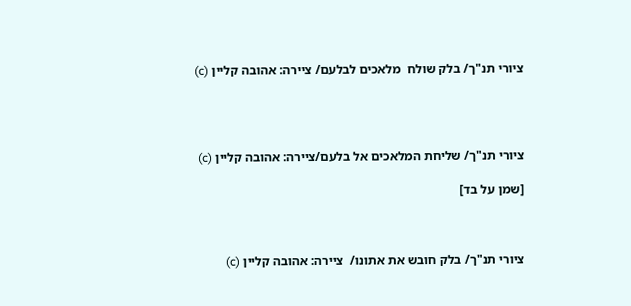ציורי תנ"ך/ בלק שולח  מלאכים לבלעם/ ציירה: אהובה קליין (c)




ציורי תנ"ך/ שליחת המלאכים אל בלעם/ציירה: אהובה קליין (c)

[שמן על בד]



ציורי תנ"ך/ בלק חובש את אתונו/  ציירה: אהובה קליין (c)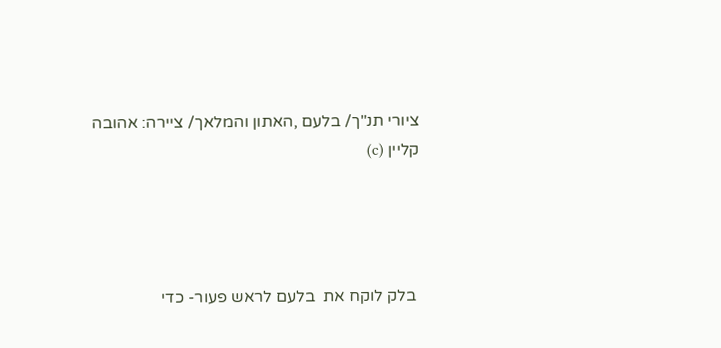ציורי תנ"ך/ בלעם ,האתון והמלאך/ ציירה: אהובה קליין (c)




 בלק לוקח את  בלעם לראש פעור- כדי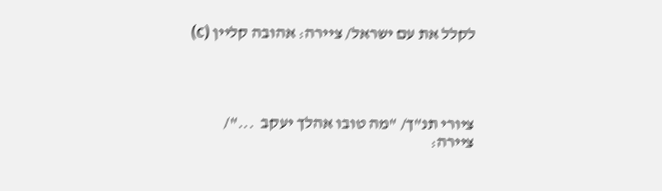לקלל את עם ישראל/ ציירה: אהובה קליין (c)




ציורי תנ"ך/ "מה טובו אהלך יעקב  ..."/ ציירה: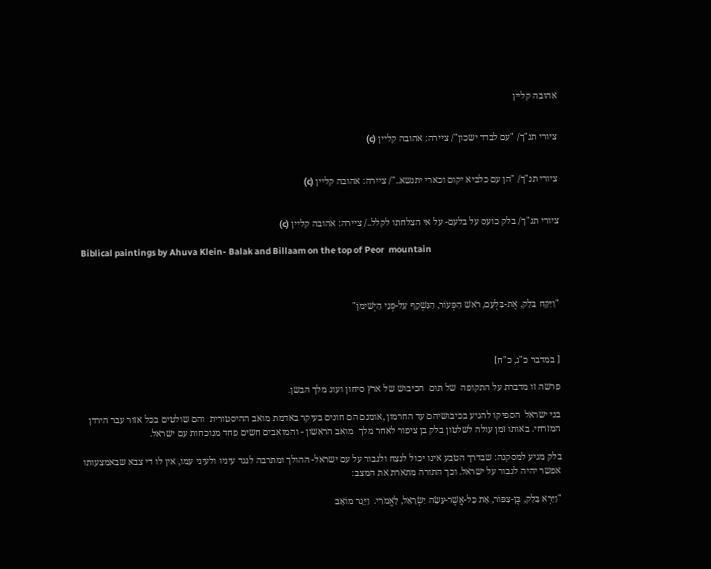אהובה קליין


ציורי תנ"ך/ "עם לבדד ישכון"/ ציירה: אהובה קליין (c)


ציורי תנ"ך/ "הן עם כלביא יקום וכארי יתנשא.."/ ציירה: אהובה קליין (c)


ציורי תנ"ך/ בלק כועס על בלעם- על אי הצלחתו לקלל../ ציירה: אהובה קליין (c)

Biblical paintings by Ahuva Klein- Balak and Billaam on the top of Peor  mountain



"וַיִּקַּח בָּלָק, אֶת-בִּלְעָם, רֹאשׁ הַפְּעוֹר, הַנִּשְׁקָף עַל-פְּנֵי הַיְשִׁימֹן"



[ במדבר כ"ג, כ"ח]

פרשה זו מדברת על התקופה  של תום  הכיבוש של ארץ סיחון ועוג מלך הבשן.

בני ישראל  הספיקו להגיע בכיבושיהם עד החרמון ,אומנם הם חונים בעיקר באדמת מואב ההיסטורית  והם שולטים בכל אזור עבר הירדן המזרחי. באותו זמן עולה לשלטון בלק בן ציפור לאחר מלך  מואב הראשון - והמואבים חשים פחד מנוכחות עם ישראל.

בלק מגיע למסקנה: שבדרך הטבע אינו יכול לנצח ולגבור על עם ישראל- ההולך ומתרבה לנגד עיניו ולעיני עמו, אין לו די צבא שבאמצעותו  אפשר יהיה לגבור על ישראל. וכך התורה מתארת את המצב:

"וַיַּרְא בָּלָק, בֶּן-צִפּוֹר, אֵת כָּל-אֲשֶׁר-עָשָׂה יִשְׂרָאֵל, לָאֱמֹרִי.  וַיָּגָר מוֹאָב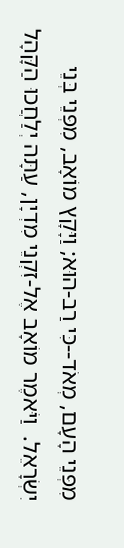מִפְּנֵי הָעָם, מְאֹד--כִּי רַב-הוּא; וַיָּקָץ מוֹאָב, מִפְּנֵי בְּנֵי יִשְׂרָאֵל.  וַיֹּאמֶר מוֹאָב אֶל-זִקְנֵי מִדְיָן, עַתָּה יְלַחֲכוּ הַקָּהָל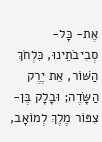אֶת- כָּל- סְבִיבֹתֵינוּ, כִּלְחֹךְ הַשּׁוֹר, אֵת יֶרֶק הַשָּׂדֶה; וּבָלָק בֶּן-צִפּוֹר מֶלֶךְ לְמוֹאָב,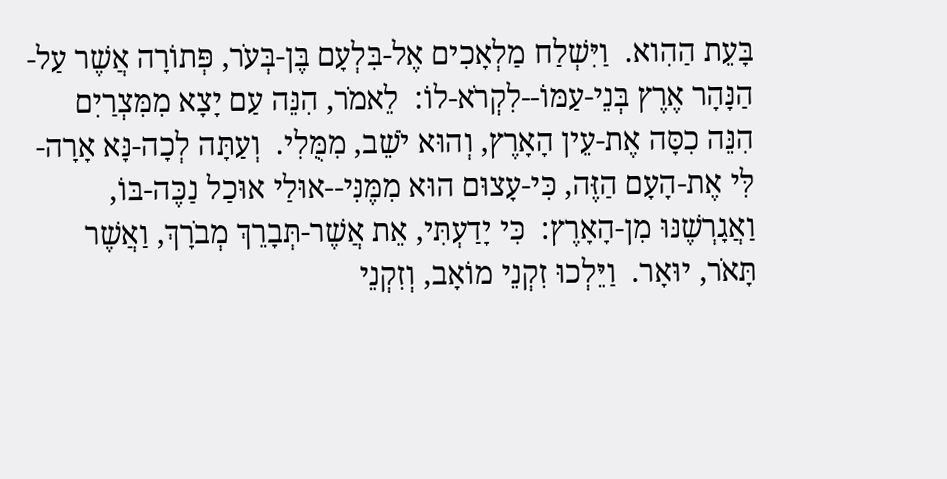בָּעֵת הַהִוא.  וַיִּשְׁלַח מַלְאָכִים אֶל-בִּלְעָם בֶּן-בְּעֹר, פְּתוֹרָה אֲשֶׁר עַל-הַנָּהָר אֶרֶץ בְּנֵי-עַמּוֹ--לִקְרֹא-לוֹ:  לֵאמֹר, הִנֵּה עַם יָצָא מִמִּצְרַיִם הִנֵּה כִסָּה אֶת-עֵין הָאָרֶץ, וְהוּא יֹשֵׁב, מִמֻּלִי.  וְעַתָּה לְכָה-נָּא אָרָה-לִּי אֶת-הָעָם הַזֶּה, כִּי-עָצוּם הוּא מִמֶּנִּי--אוּלַי אוּכַל נַכֶּה-בּוֹ, וַאֲגָרְשֶׁנּוּ מִן-הָאָרֶץ:  כִּי יָדַעְתִּי, אֵת אֲשֶׁר-תְּבָרֵךְ מְבֹרָךְ, וַאֲשֶׁר תָּאֹר, יוּאָר.  וַיֵּלְכוּ זִקְנֵי מוֹאָב, וְזִקְנֵי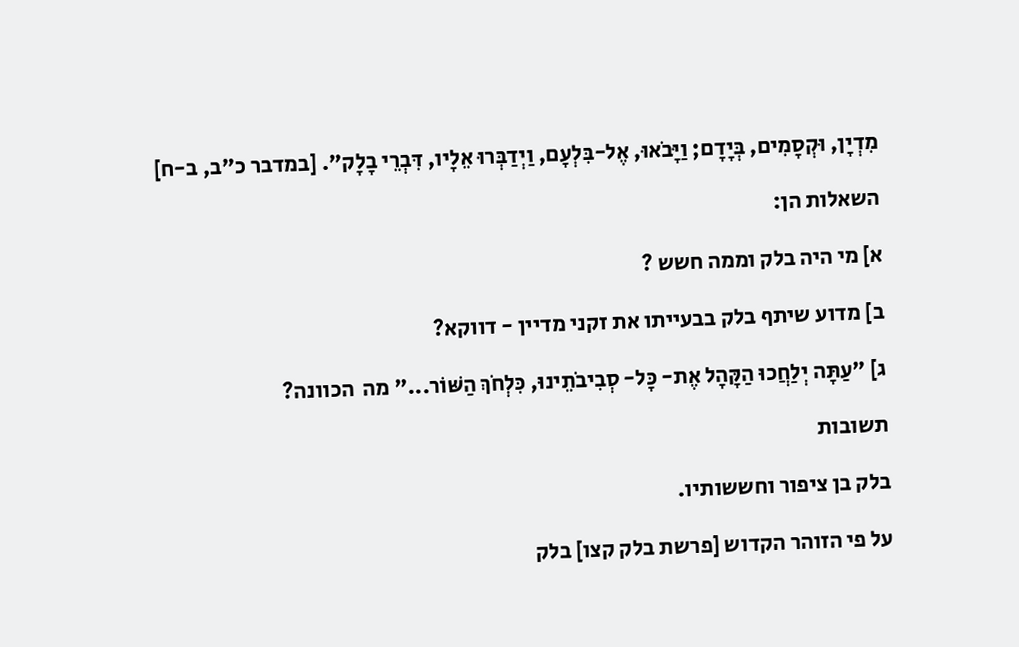מִדְיָן, וּקְסָמִים, בְּיָדָם; וַיָּבֹאוּ, אֶל-בִּלְעָם, וַיְדַבְּרוּ אֵלָיו, דִּבְרֵי בָלָק". [במדבר כ"ב, ב-ח]

השאלות הן:

א] מי היה בלק וממה חשש ?

ב] מדוע שיתף בלק בבעייתו את זקני מדיין - דווקא?

ג] "עַתָּה יְלַחֲכוּ הַקָּהָל אֶת- כָּל- סְבִיבֹתֵינוּ, כִּלְחֹךְ הַשּׁוֹר..." מה  הכוונה?

תשובות

בלק בן ציפור וחששותיו.

על פי הזוהר הקדוש [פרשת בלק קצו] בלק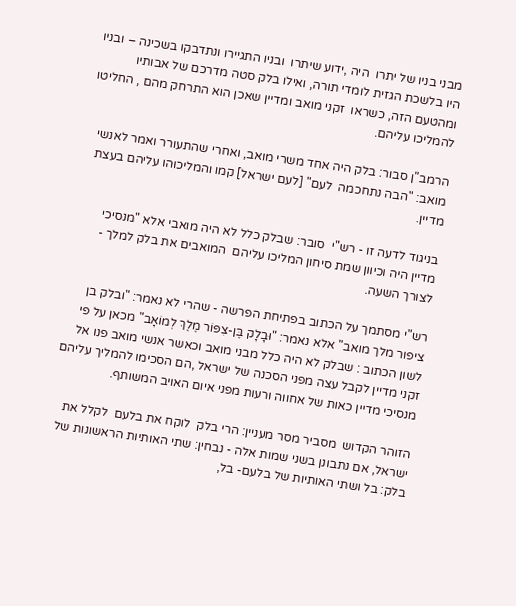מבני בניו של יתרו  היה ,ידוע שיתרו  ובניו התגיירו ונתדבקו בשכינה – ובניו היו בלשכת הגזית לומדי תורה, ואילו בלק סטה מדרכם של אבותיו ומהטעם הזה, כשראו  זקני מואב ומדיין שאכן הוא התרחק מהם , החליטו להמליכו עליהם.

הרמב"ן סבור: בלק היה אחד משרי מואב, ואחרי שהתעורר ואמר לאנשי מואב: "הבה נתחכמה  לעם" [לעם ישראל] קמו והמליכוהו עליהם בעצת מדיין.

בניגוד לדעה זו - רש"י  סובר: שבלק כלל לא היה מואבי אלא "מנסיכי מדיין היה וכיוון שמת סיחון המליכו עליהם  המואבים את בלק למלך - לצורך השעה.

רש"י מסתמך על הכתוב בפתיחת הפרשה - שהרי לא נאמר: "ובלק בן  ציפור מלך מואב" אלא נאמר: "וּבָלָק בֶּן-צִפּוֹר מֶלֶךְ לְמוֹאָב" מכאן על פי לשון הכתוב : שבלק לא היה כלל מבני מואב וכאשר אנשי מואב פנו אל זקני מדיין לקבל עצה מפני הסכנה של ישראל ,הם הסכימו להמליך עליהם מנסיכי מדיין כאות של אחווה ורעות מפני איום האויב המשותף.

הזוהר הקדוש  מסביר מסר מעניין: הרי בלק  לוקח את בלעם  לקלל את ישראל, אם נתבונן בשני שמות אלה - נבחין: שתי האותיות הראשונות של בלק: בל ושתי האותיות של בלעם- בל,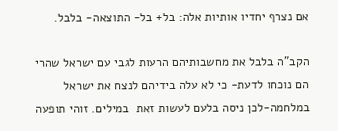אם נצרף יחדיו אותיות אלה: בל+ בל- התוצאה- בלבל.

הקב"ה בלבל את מחשבותיהם הרעות לגבי עם ישראל שהרי הם נוכחו לדעת- כי לא עלה בידיהם לנצח את ישראל במלחמה-לכן ניסה בלעם לעשות זאת  במילים. זוהי תופעה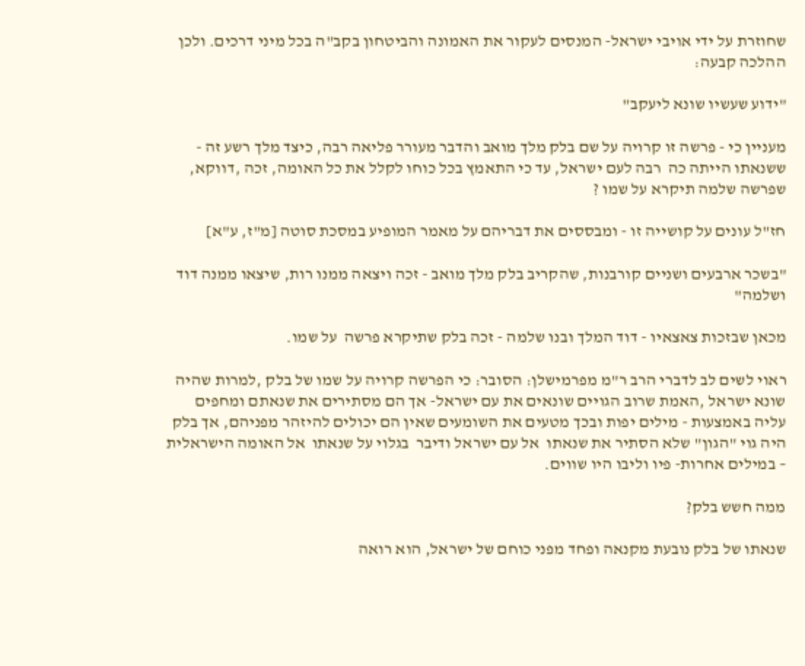שחוזרת על ידי אויבי ישראל- המנסים לעקור את האמונה והביטחון בקב"ה בכל מיני דרכים. ולכן ההלכה קבעה:

"ידוע שעשיו שונא ליעקב"

מעניין כי - פרשה זו קרויה על שם בלק מלך מואב והדבר מעורר פליאה רבה, כיצד מלך רשע זה - ששנאתו הייתה כה  רבה לעם ישראל, עד כי התאמץ בכל כוחו לקלל את כל האומה, זכה ,דווקא, שפרשה שלמה תיקרא על שמו ?

חז"ל עונים על קושייה זו - ומבססים את דבריהם על מאמר המופיע במסכת סוטה [מ"ז, ע"א]

"בשכר ארבעים ושניים קורבנות, שהקריב בלק מלך מואב - זכה ויצאה ממנו רות, שיצאו ממנה דוד ושלמה"

מכאן שבזכות צאצאיו - דוד המלך ובנו שלמה - זכה בלק שתיקרא פרשה  על שמו.

ראוי לשים לב לדברי הרב ר"מ מפרמישלן: הסובר: כי הפרשה קרויה על שמו של בלק ,למרות שהיה שונא ישראל ,האמת שרוב הגויים שונאים את עם ישראל- אך הם מסתירים את שנאתם ומחפים עליה באמצעות - מילים יפות ובכך מטעים את השומעים שאין הם יכולים להיזהר מפניהם, אך בלק היה גוי "הגון" שלא הסתיר את שנאתו  אל עם ישראל ודיבר  בגלוי על שנאתו  אל האומה הישראלית – במילים אחרות- פיו וליבו היו שווים.

ממה חשש בלק?

שנאתו של בלק נובעת מקנאה ופחד מפני כוחם של ישראל, הוא רואה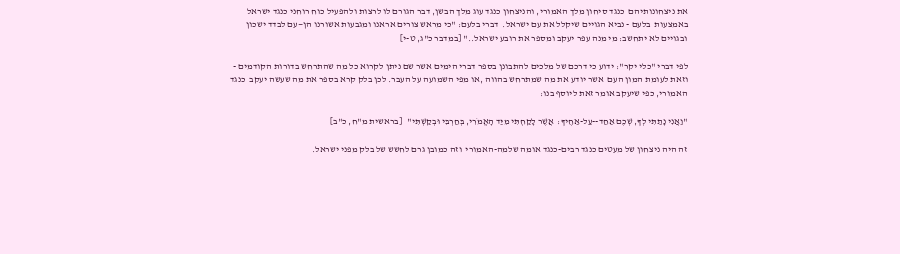את ניצחונותיהם  כנגד סיחון מלך האמורי, והניצחון כנגד עוג מלך הבשן, דבר הגורם לו לרצות ולהפעיל כוח רוחני כנגד ישראל באמצעות  בלעם - נביא הגויים שיקלל את עם ישראל.  דברי בלעם: "כי מראש צורים אראנו ומגבעות אשורנו הן—עם לבדד ישכון ובגויים לא יתחשב: מי מנה עפר יעקב ומספר את רובע ישראל.." [במדבר כ"ג, ט-י]

לפי דברי "כלי יקר": ידוע כי דרכם של מלכים להתבונן בספר דברי הימים אשר שם ניתן לקרוא כל מה שהתרחש בדורות הקודמים - וזאת לעומת המון העם  אשר יודע את מה שמתרחש בהווה ,או מפי השמועה על העבר. לכן בלק קרא בספר את מה שעשה יעקב  כנגד האמורי, כפי שיעקב אומר זאת ליוסף בנו:

"וַאֲנִי נָתַתִּי לְךָ, שְׁכֶם אַחַד--עַל-אַחֶיךָ:  אֲשֶׁר לָקַחְתִּי מִיַּד הָאֱמֹרִי, בְּחַרְבִּי וּבְקַשְׁתִּי"   [בראשית מ"ח, כ"ב]

זה היה ניצחון של מעטים כנגד רבים-כנגד אומה שלמה-האמורי  וזה כמובן גרם לחשש של בלק מפני ישראל.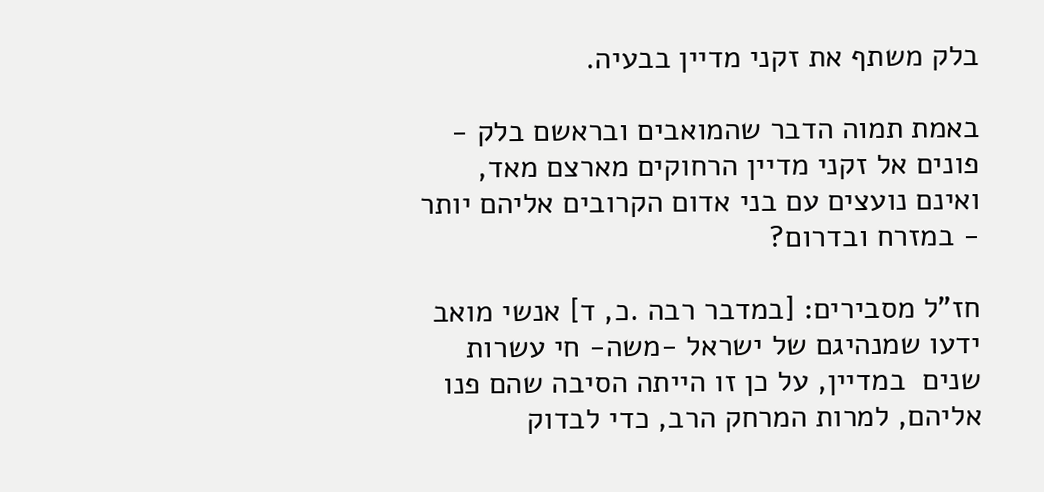בלק משתף את זקני מדיין בבעיה.

באמת תמוה הדבר שהמואבים ובראשם בלק - פונים אל זקני מדיין הרחוקים מארצם מאד, ואינם נועצים עם בני אדום הקרובים אליהם יותר - במזרח ובדרום?

חז"ל מסבירים: [במדבר רבה .כ, ד] אנשי מואב ידעו שמנהיגם של ישראל -משה- חי עשרות שנים  במדיין, על כן זו הייתה הסיבה שהם פנו אליהם, למרות המרחק הרב, כדי לבדוק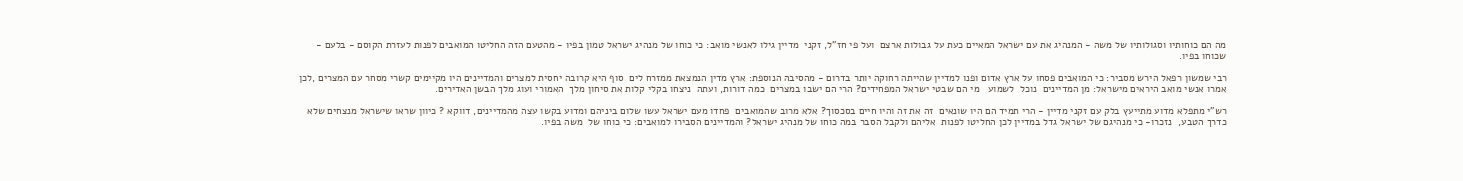מה הם כוחותיו וסגולותיו של משה - המנהיג את עם ישראל המאיים כעת על גבולות ארצם  ועל פי חז"ל, זקני  מדיין גילו לאנשי מואב: כי כוחו של מנהיג ישראל טמון בפיו - מהטעם הזה החליטו המואבים לפנות לעזרת הקוסם - בלעם -  שכוחו בפיו.

רבי שמשון רפאל הירש מסביר: כי המואבים פסחו על ארץ אדום ופנו למדיין שהייתה רחוקה יותר בדרום - מהסיבה הנוספת: ארץ מדין הנמצאת ממזרח לים  סוף היא קרובה יחסית למצרים והמדיינים היו מקיימים קשרי מסחר עם המצרים ,לכן  אמרו אנשי מואב היראים מישראל: מן המדיינים  נוכל  לשמוע   מי הם שבטי ישראל המפחידים? הרי הם ישבו במצרים  כמה דורות, ועתה  ניצחו בקלי קלות את סיחון מלך  האמורי ועוג מלך הבשן האדירים.

רש"י מתפלא מדוע מתייעץ בלק עם זקני מדיין - הרי תמיד הם היו שונאים  זה את זה והיו חיים בסכסוך? אלא מרוב שהמואבים  פחדו מעם ישראל עשו שלום ביניהם ומדוע בקשו עצה מהמדיינים, דווקא ? כיוון שראו שישראל מנצחים שלא כדרך הטבע,  נזכרו- כי מנהיגם של ישראל גדל במדיין לכן החליטו לפנות  אליהם ולקבל הסבר במה כוחו של מנהיג ישראל? והמדיינים הסבירו למואבים: כי כוחו של  משה בפיו.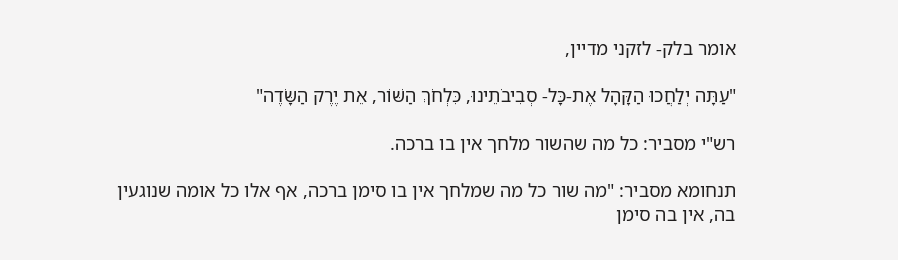אומר בלק- לזקני מדיין,

"עַתָּה יְלַחֲכוּ הַקָּהָל אֶת-כָּל- סְבִיבֹתֵינוּ, כִּלְחֹךְ הַשּׁוֹר, אֵת יֶרֶק הַשָּׂדֶה"

רש"י מסביר: כל מה שהשור מלחך אין בו ברכה.

תנחומא מסביר: "מה שור כל מה שמלחך אין בו סימן ברכה, אף אלו כל אומה שנוגעין בה, אין בה סימן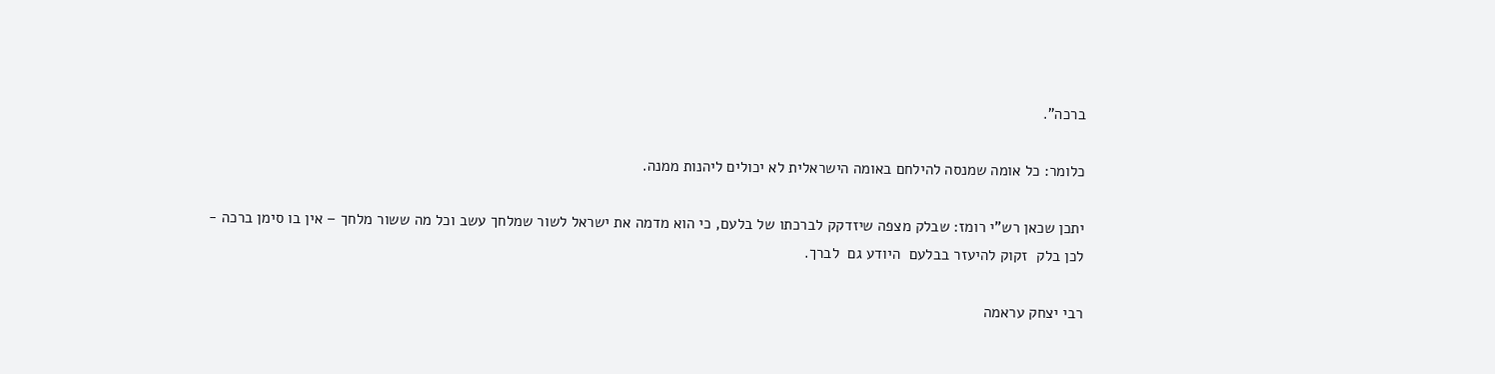ברכה".

כלומר: כל אומה שמנסה להילחם באומה הישראלית לא יכולים ליהנות ממנה.

יתכן שכאן רש"י רומז: שבלק מצפה שיזדקק לברכתו של בלעם, כי הוא מדמה את ישראל לשור שמלחך עשב וכל מה ששור מלחך – אין בו סימן ברכה - לכן בלק  זקוק להיעזר בבלעם  היודע גם  לברך.

רבי יצחק עראמה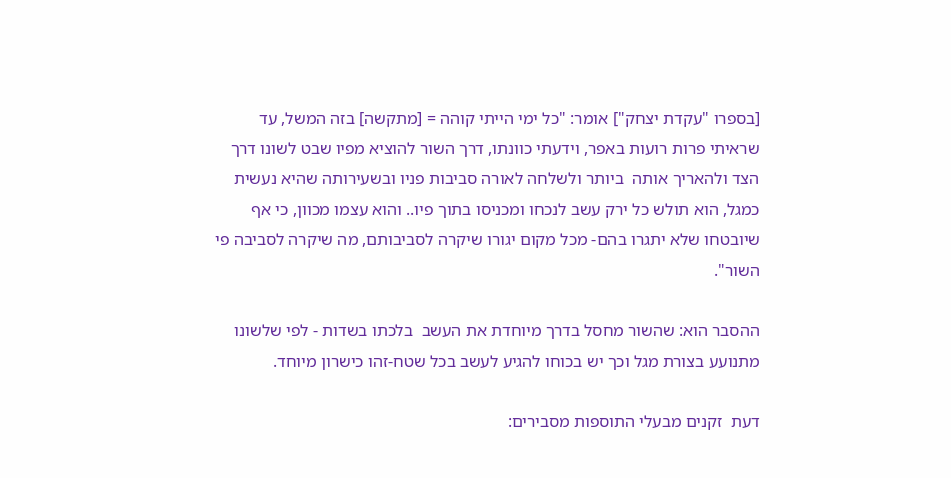[בספרו "עקדת יצחק"] אומר: "כל ימי הייתי קוהה = [מתקשה] בזה המשל, עד שראיתי פרות רועות באפר, וידעתי כוונתו, דרך השור להוציא מפיו שבט לשונו דרך הצד ולהאריך אותה  ביותר ולשלחה לאורה סביבות פניו ובשעירותה שהיא נעשית כמגל, הוא תולש כל ירק עשב לנכחו ומכניסו בתוך פיו.. והוא עצמו מכוון, כי אף שיובטחו שלא יתגרו בהם- מכל מקום יגורו שיקרה לסביבותם, מה שיקרה לסביבה פי השור".

ההסבר הוא: שהשור מחסל בדרך מיוחדת את העשב  בלכתו בשדות - לפי שלשונו מתנועע בצורת מגל וכך יש בכוחו להגיע לעשב בכל שטח-זהו כישרון מיוחד.

דעת  זקנים מבעלי התוספות מסבירים: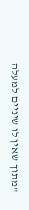"מתוך שאין לו שיניים למעלה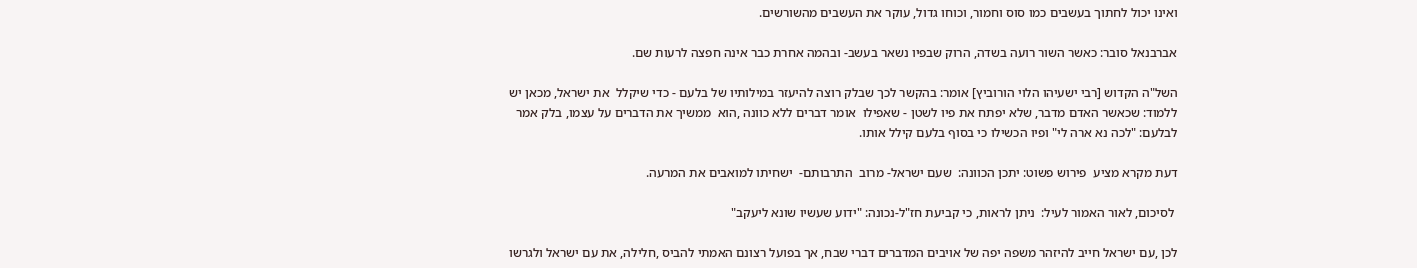ואינו יכול לחתוך בעשבים כמו סוס וחמור, וכוחו גדול, עוקר את העשבים מהשורשים.

אברבנאל סובר: כאשר השור רועה בשדה, הרוק שבפיו נשאר בעשב- ובהמה אחרת כבר אינה חפצה לרעות שם.

השל"ה הקדוש [רבי ישעיהו הלוי הורוביץ] אומר: בהקשר לכך שבלק רוצה להיעזר במילותיו של בלעם - כדי שיקלל  את ישראל, מכאן יש ללמוד: שכאשר האדם מדבר, שלא יפתח את פיו לשטן - שאפילו  אומר דברים ללא כוונה ,הוא  ממשיך את הדברים על עצמו, בלק אמר  לבלעם: "לכה נא ארה לי" ופיו הכשילו כי בסוף בלעם קילל אותו.

דעת מקרא מציע  פירוש פשוט: יתכן הכוונה:  שעם ישראל- מרוב  התרבותם-  ישחיתו למואבים את המרעה.

 לסיכום, לאור האמור לעיל:  ניתן לראות, כי קביעת חז"ל-נכונה: "ידוע שעשיו שונא ליעקב"

לכן ,עם ישראל חייב להיזהר משפה יפה של אויבים המדברים דברי שבח, אך בפועל רצונם האמתי להביס ,חלילה, את עם ישראל ולגרשו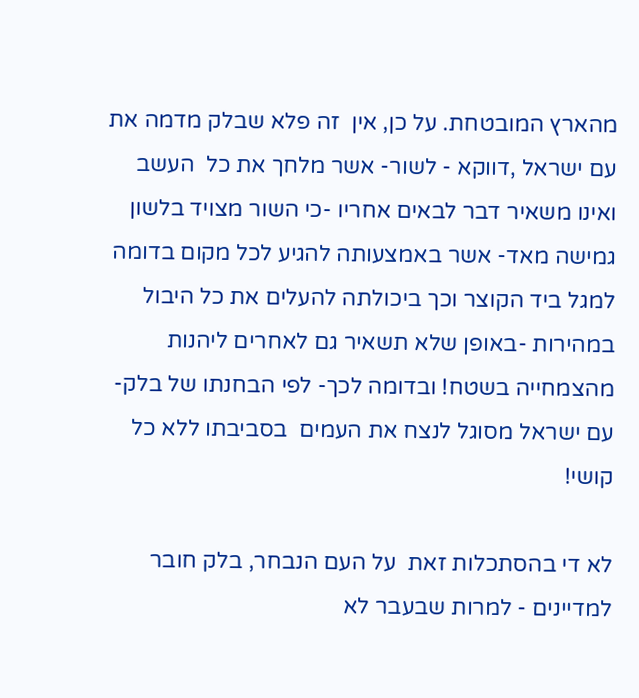מהארץ המובטחת. על כן, אין  זה פלא שבלק מדמה את עם ישראל ,דווקא - לשור- אשר מלחך את כל  העשב ואינו משאיר דבר לבאים אחריו -כי השור מצויד בלשון  גמישה מאד- אשר באמצעותה להגיע לכל מקום בדומה למגל ביד הקוצר וכך ביכולתה להעלים את כל היבול במהירות -באופן שלא תשאיר גם לאחרים ליהנות מהצמחייה בשטח! ובדומה לכך- לפי הבחנתו של בלק-  עם ישראל מסוגל לנצח את העמים  בסביבתו ללא כל קושי!

לא די בהסתכלות זאת  על העם הנבחר, בלק חובר למדיינים - למרות שבעבר לא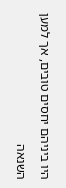היו ביניהם יחסים טובים, אך למען השנאה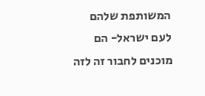המשותפת שלהם לעם ישראל- הם מוכנים לחבור זה לזה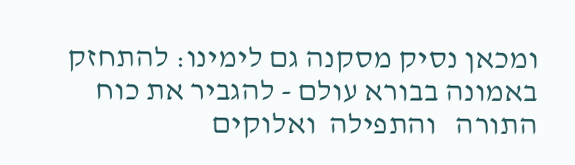ומכאן נסיק מסקנה גם לימינו: להתחזק באמונה בבורא עולם - להגביר את כוח התורה   והתפילה  ואלוקים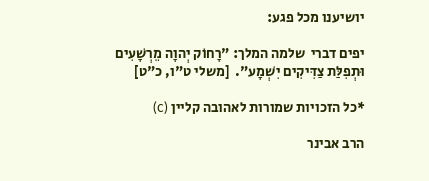יושיענו מכל פגע:

יפים דברי  שלמה המלך: "רָחוֹק יְהוָה מֵרְשָׁעִים וּתְפִלַּת צַדִּיקִים יִשְׁמָע".  [משלי ט"ו, כ"ט]

*כל הזכויות שמורות לאהובה קליין (c)

הרב אבינר